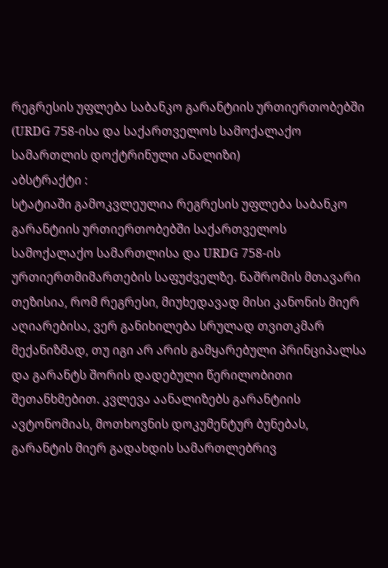რეგრესის უფლება საბანკო გარანტიის ურთიერთობებში (URDG 758-ისა და საქართველოს სამოქალაქო სამართლის დოქტრინული ანალიზი)
აბსტრაქტი :
სტატიაში გამოკვლეულია რეგრესის უფლება საბანკო გარანტიის ურთიერთობებში საქართველოს სამოქალაქო სამართლისა და URDG 758-ის ურთიერთმიმართების საფუძველზე. ნაშრომის მთავარი თეზისია, რომ რეგრესი, მიუხედავად მისი კანონის მიერ აღიარებისა, ვერ განიხილება სრულად თვითკმარ მექანიზმად, თუ იგი არ არის გამყარებული პრინციპალსა და გარანტს შორის დადებული წერილობითი შეთანხმებით. კვლევა აანალიზებს გარანტიის ავტონომიას, მოთხოვნის დოკუმენტურ ბუნებას, გარანტის მიერ გადახდის სამართლებრივ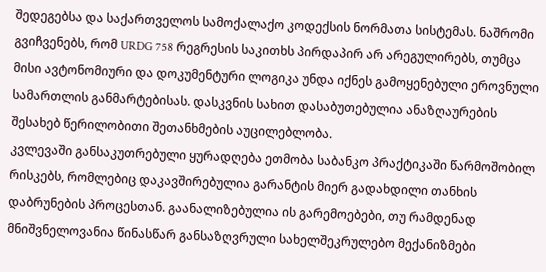შედეგებსა და საქართველოს სამოქალაქო კოდექსის ნორმათა სისტემას. ნაშრომი გვიჩვენებს, რომ URDG 758 რეგრესის საკითხს პირდაპირ არ არეგულირებს, თუმცა მისი ავტონომიური და დოკუმენტური ლოგიკა უნდა იქნეს გამოყენებული ეროვნული სამართლის განმარტებისას. დასკვნის სახით დასაბუთებულია ანაზღაურების შესახებ წერილობითი შეთანხმების აუცილებლობა.
კვლევაში განსაკუთრებული ყურადღება ეთმობა საბანკო პრაქტიკაში წარმოშობილ რისკებს, რომლებიც დაკავშირებულია გარანტის მიერ გადახდილი თანხის დაბრუნების პროცესთან. გაანალიზებულია ის გარემოებები, თუ რამდენად მნიშვნელოვანია წინასწარ განსაზღვრული სახელშეკრულებო მექანიზმები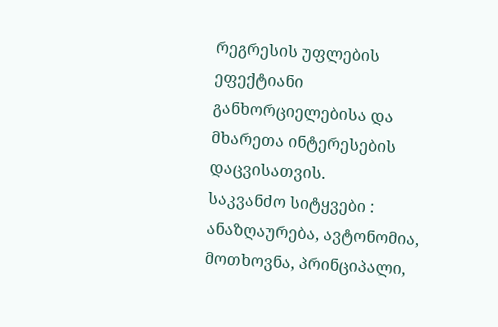რეგრესის უფლების ეფექტიანი განხორციელებისა და მხარეთა ინტერესების დაცვისათვის.
საკვანძო სიტყვები :
ანაზღაურება, ავტონომია, მოთხოვნა, პრინციპალი,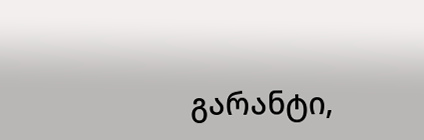გარანტი,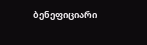ბენეფიციარი